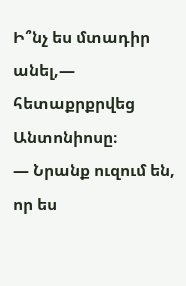Ի՞նչ ես մտադիր անել,— հետաքրքրվեց Անտոնիոսը։
— Նրանք ուզում են, որ ես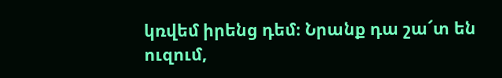կռվեմ իրենց դեմ։ Նրանք դա շա՜տ են ուզում,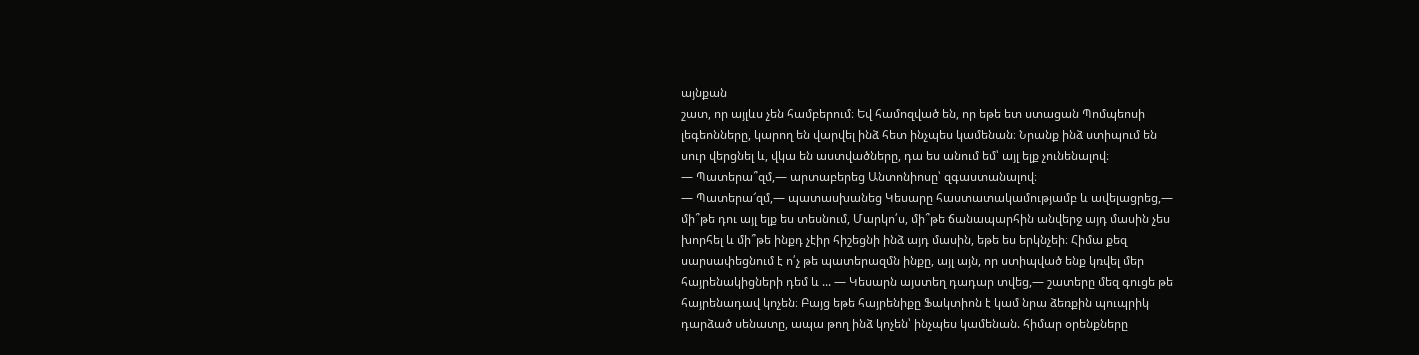այնքան
շատ, որ այլևս չեն համբերում։ Եվ համոզված են, որ եթե ետ ստացան Պոմպեոսի
լեգեոնները, կարող են վարվել ինձ հետ ինչպես կամենան։ Նրանք ինձ ստիպում են
սուր վերցնել և, վկա են աստվածները, դա ես անում եմ՝ այլ ելք չունենալով։
— Պատերա՞զմ,— արտաբերեց Անտոնիոսը՝ զգաստանալով։
— Պատերա՜զմ,— պատասխանեց Կեսարը հաստատակամությամբ և ավելացրեց,—
մի՞թե դու այլ ելք ես տեսնում, Մարկո՛ս, մի՞թե ճանապարհին անվերջ այդ մասին չես
խորհել և մի՞թե ինքդ չէիր հիշեցնի ինձ այդ մասին, եթե ես երկնչեի։ Հիմա քեզ
սարսափեցնում է ո՛չ թե պատերազմն ինքը, այլ այն, որ ստիպված ենք կռվել մեր
հայրենակիցների դեմ և ... — Կեսարն այստեղ դադար տվեց,— շատերը մեզ գուցե թե
հայրենադավ կոչեն։ Բայց եթե հայրենիքը Ֆակտիոն է կամ նրա ձեռքին պուպրիկ
դարձած սենատը, ապա թող ինձ կոչեն՝ ինչպես կամենան. հիմար օրենքները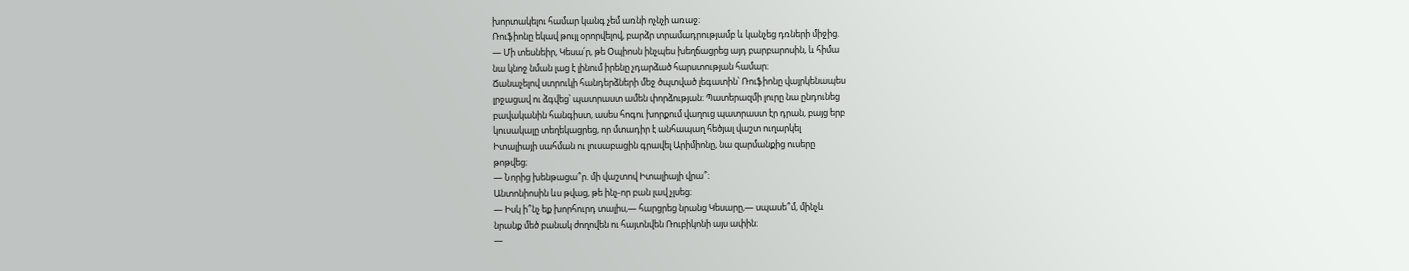խորտակելու համար կանգ չեմ առնի ոչնչի առաջ։
Ռուֆիոնը եկավ թույլ օրորվելով, բարձր տրամադրությամբ և կանչեց դռների միջից.
— Մի տեսնեիր, Կեսա՛ր, թե Օպիոսն ինչպես խեղճացրեց այդ բարբարոսին, և հիմա
նա կնոջ նման լաց է լինում իրենը չդարձած հարստության համար։
Ճանաչելով ստրուկի հանդերձների մեջ ծպտված լեգատին՝ Ռուֆիոնը վայրկենապես
լրջացավ ու ձգվեց՝ պատրաստ ամեն փորձության։ Պատերազմի լուրը նա ընդունեց
բավականին հանգիստ, ասես հոգու խորքում վաղուց պատրաստ էր դրան, բայց երբ
կուսակալը տեղեկացրեց, որ մտադիր է անհապաղ հեծյալ վաշտ ուղարկել
Իտալիայի սահման ու լուսաբացին գրավել Արիմիոնը, նա զարմանքից ուսերը
թոթվեց։
— Նորից խենթացա՞ր. մի վաշտով Իտալիայի վրա՞։
Անտոնիոսին ևս թվաց, թե ինչ-որ բան լավ չլսեց։
— Իսկ ի՞նչ եք խորհուրդ տալիս,— հարցրեց նրանց Կեսարը,— սպասե՞մ, մինչև
նրանք մեծ բանակ ժողովեն ու հայտնվեն Ռուբիկոնի այս ափին։
—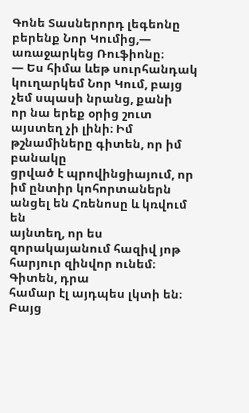Գոնե Տասներորդ լեգեոնը բերենք Նոր Կումից,— առաջարկեց Ռուֆիոնը։
— Ես հիմա ևեթ սուրհանդակ կուղարկեմ Նոր Կում, բայց չեմ սպասի նրանց, քանի
որ նա երեք օրից շուտ այստեղ չի լինի։ Իմ թշնամիները գիտեն, որ իմ բանակը
ցրված է պրովինցիայում, որ իմ ընտիր կոհորտաներն անցել են Հռենոսը և կռվում են
այնտեղ, որ ես զորակայանում հազիվ յոթ հարյուր զինվոր ունեմ։ Գիտեն, դրա
համար էլ այդպես լկտի են։ Բայց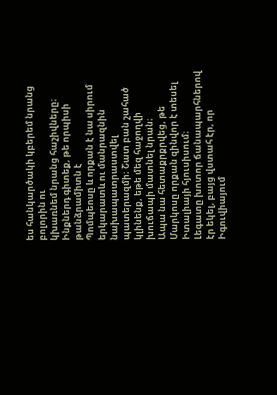ես հանկարծակի կբերեմ նրանց բոլորին ու
կխառնեմ նրանց հաշիվները։ Ինքներդ գիտեք, թե որպիսի թանձրամիտն է
Պոմպեոսը և որքան է նա սիրում երկարատև ու մանրազնին նախապատրաստվել
պատերազմի։ Շատ բան շահած կլինենք, եթե մեզ հաջողվի խուճապի մատնել նրան։
Ապա նա հետաքրքրվեց, թե Մարկոսը որքան զինվոր է տեսել Իտալիայի հյուսիսում։
Լեգատը խոտոր ճանապարհներով էր եկել, բայց վստահ էր, որ Իգուվիայում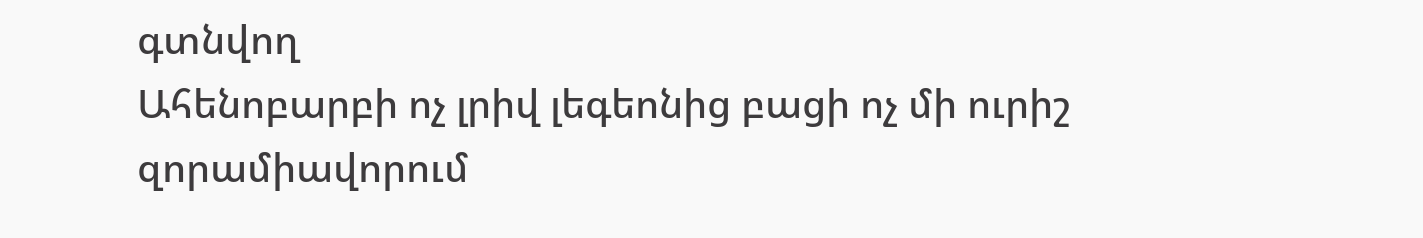գտնվող
Ահենոբարբի ոչ լրիվ լեգեոնից բացի ոչ մի ուրիշ զորամիավորում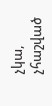չկա, չհաշված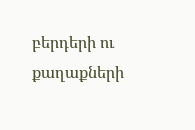բերդերի ու քաղաքների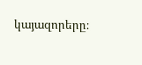կայազորերը։